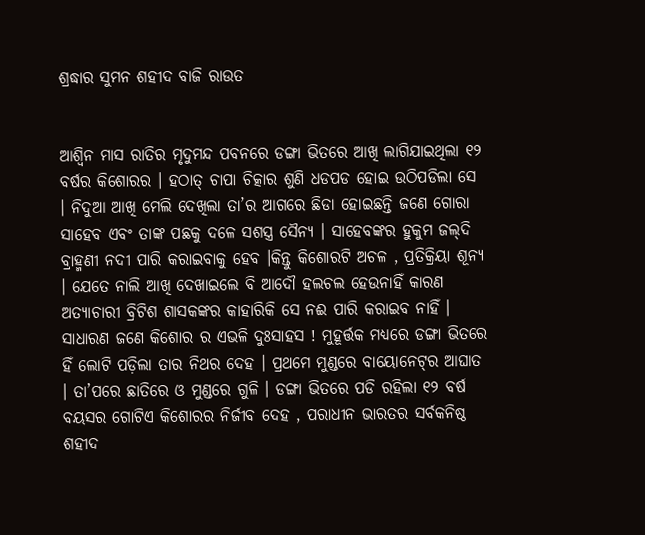ଶ୍ରଦ୍ଧାର ସୁମନ ଶହୀଦ ବାଜି ରାଉତ


ଆଶ୍ୱିନ ମାସ ରାତିର ମୃଦୁମନ୍ଦ ପବନରେ ଡଙ୍ଗା ଭିତରେ ଆଖି ଲାଗିଯାଇଥିଲା ୧୨ ବର୍ଷର କିଶୋରର । ହଠାତ୍ ଚାପା ଚିତ୍କାର ଶୁଣି ଧଡପଡ ହୋଇ ଉଠିପଡିଲା ସେ । ନିଦୁଆ ଆଖି ମେଲି ଦେଖିଲା ତା’ର ଆଗରେ ଛିଡା ହୋଇଛନ୍ତି ଜଣେ ଗୋରା ସାହେବ ଏବଂ ତାଙ୍କ ପଛକୁ ଦଳେ ସଶସ୍ତ୍ର ସୈନ୍ୟ । ସାହେବଙ୍କର ହୁକୁମ ଜଲ୍‌ଦି ବ୍ରାହ୍ମଣୀ ନଦୀ ପାରି କରାଇବାକୁ ହେବ ।କିନ୍ତୁ କିଶୋରଟି ଅଚଳ , ପ୍ରତିକ୍ରିୟା ଶୂନ୍ୟ । ଯେତେ ନାଲି ଆଖି ଦେଖାଇଲେ ବି ଆଦୌ ହଲଚଲ ହେଉନାହିଁ କାରଣ ଅତ୍ୟାଚାରୀ ବ୍ରିଟିଶ ଶାସକଙ୍କର କାହାରିକି ସେ ନଈ ପାରି କରାଇବ ନାହିଁ । ସାଧାରଣ ଜଣେ କିଶୋର ର ଏଭଳି ଦୁଃସାହସ ! ମୁହୂର୍ତ୍ତକ ମଧ୍ୟରେ ଡଙ୍ଗା ଭିତରେ ହିଁ ଲୋଟି ପଡ଼ିଲା ତାର ନିଥର ଦେହ । ପ୍ରଥମେ ମୁଣ୍ଡରେ ବାୟୋନେଟ୍‌ର ଆଘାତ । ତା’ପରେ ଛାତିରେ ଓ ମୁଣ୍ଡରେ ଗୁଳି । ଡଙ୍ଗା ଭିତରେ ପଡି ରହିଲା ୧୨ ବର୍ଷ ବୟସର ଗୋଟିଏ କିଶୋରର ନିର୍ଜୀବ ଦେହ , ପରାଧୀନ ଭାରତର ସର୍ବକନିଷ୍ଠ ଶହୀଦ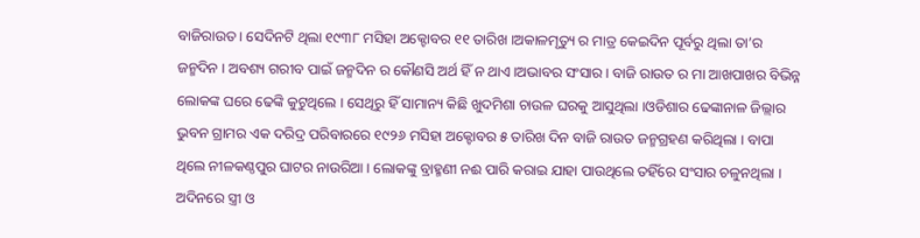ବାଜିରାଉତ । ସେଦିନଟି ଥିଲା ୧୯୩୮ ମସିହା ଅକ୍ଟୋବର ୧୧ ତାରିଖ ।ଅକାଳମୃତ୍ୟୁ ର ମାତ୍ର କେଇଦିନ ପୂର୍ବରୁ ଥିଲା ତା’ର ଜନ୍ମଦିନ । ଅବଶ୍ୟ ଗରୀବ ପାଇଁ ଜନ୍ମଦିନ ର କୌଣସି ଅର୍ଥ ହିଁ ନ ଥାଏ ।ଅଭାବର ସଂସାର । ବାଜି ରାଉତ ର ମା ଆଖପାଖର ବିଭିନ୍ନ ଲୋକଙ୍କ ଘରେ ଢେଙ୍କି କୁଟୁଥିଲେ । ସେଥିରୁ ହିଁ ସାମାନ୍ୟ କିଛି ଖୁଦମିଶା ଚାଉଳ ଘରକୁ ଆସୁଥିଲା ।ଓଡିଶାର ଢେଙ୍କାନାଳ ଜିଲ୍ଲାର ଭୁବନ ଗ୍ରାମର ଏକ ଦରିଦ୍ର ପରିବାରରେ ୧୯୨୬ ମସିହା ଅକ୍ଟୋବର ୫ ତାରିଖ ଦିନ ବାଜି ରାଉତ ଜନ୍ମଗ୍ରହଣ କରିଥିଲା । ବାପା ଥିଲେ ନୀଳକଣ୍ଠପୁର ଘାଟର ନାଉରିଆ । ଲୋକଙ୍କୁ ବ୍ରାହ୍ମଣୀ ନଈ ପାରି କରାଇ ଯାହା ପାଉଥିଲେ ତହିଁରେ ସଂସାର ଚଳୁନଥିଲା । ଅଦିନରେ ସ୍ତ୍ରୀ ଓ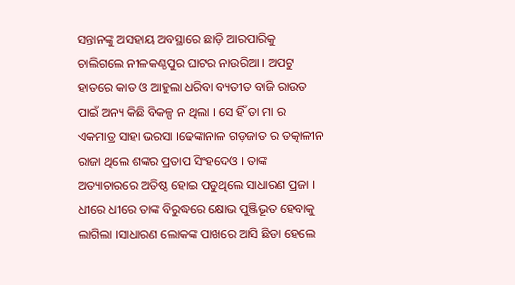ସନ୍ତାନଙ୍କୁ ଅସହାୟ ଅବସ୍ଥାରେ ଛାଡ଼ି ଆରପାରିକୁ ଚାଲିଗଲେ ନୀଳକଣ୍ଠପୁର ଘାଟର ନାଉରିଆ । ଅପଟୁ ହାତରେ କାତ ଓ ଆହୁଲା ଧରିବା ବ୍ୟତୀତ ବାଜି ରାଉତ ପାଇଁ ଅନ୍ୟ କିଛି ବିକଳ୍ପ ନ ଥିଲା । ସେ ହିଁ ତା ମା ର ଏକମାତ୍ର ସାହା ଭରସା ।ଢେଙ୍କାନାଳ ଗଡ଼ଜାତ ର ତତ୍କାଳୀନ ରାଜା ଥିଲେ ଶଙ୍କର ପ୍ରତାପ ସିଂହଦେଓ । ତାଙ୍କ ଅତ୍ୟାଚାରରେ ଅତିଷ୍ଠ ହୋଇ ପଡୁଥିଲେ ସାଧାରଣ ପ୍ରଜା । ଧୀରେ ଧୀରେ ତାଙ୍କ ବିରୁଦ୍ଧରେ କ୍ଷୋଭ ପୁଞ୍ଜିଭୂତ ହେବାକୁ ଲାଗିଲା ।ସାଧାରଣ ଲୋକଙ୍କ ପାଖରେ ଆସି ଛିଡା ହେଲେ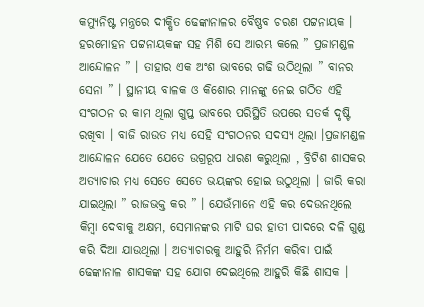କମ୍ୟୁନିଷ୍ଟ ମନ୍ତ୍ରରେ ଦୀକ୍ଷିତ ଢେଙ୍କାନାଳର ବୈଷ୍ଣବ ଚରଣ ପଟ୍ଟନାୟକ । ହରମୋହନ ପଟ୍ଟନାୟକଙ୍କ ସହ ମିଶି ସେ ଆରମ୍ଭ କଲେ ” ପ୍ରଜାମଣ୍ଡଳ ଆନ୍ଦୋଳନ ” । ତାହାର ଏକ ଅଂଶ ଭାବରେ ଗଢି ଉଠିଥିଲା ” ବାନର ସେନା ” । ସ୍ଥାନୀୟ ବାଳକ ଓ କିଶୋର ମାନଙ୍କୁ ନେଇ ଗଠିତ ଏହି ସଂଗଠନ ର କାମ ଥିଲା ଗୁପ୍ତ ଭାବରେ ପରିସ୍ଥିତି ଉପରେ ସତର୍କ ଦୃଷ୍ଟି ରଖିବା । ବାଜି ରାଉତ ମଧ୍ୟ ସେହି ସଂଗଠନର ସଦସ୍ୟ ଥିଲା ।ପ୍ରଜାମଣ୍ଡଳ ଆନ୍ଦୋଳନ ଯେତେ ଯେତେ ଉଗ୍ରରୂପ ଧାରଣ କରୁଥିଲା , ବ୍ରିଟିଶ ଶାସକର ଅତ୍ୟାଚାର ମଧ୍ୟ ସେତେ ସେତେ ଭୟଙ୍କର ହୋଇ ଉଠୁଥିଲା । ଜାରି କରା ଯାଇଥିଲା ” ରାଜଭକ୍ତ କର ” । ଯେଉଁମାନେ ଏହି କର ଦେଉନଥିଲେ କିମ୍ବା ଦେବାକୁ ଅକ୍ଷମ, ସେମାନଙ୍କର ମାଟି ଘର ହାତୀ ପାଦରେ ଦଳି ଗୁଣ୍ଡ କରି ଦିଆ ଯାଉଥିଲା । ଅତ୍ୟାଚାରକୁ ଆହୁରି ନିର୍ମମ କରିବା ପାଇଁ ଢେଙ୍କାନାଳ ଶାସକଙ୍କ ସହ ଯୋଗ ଦେଇଥିଲେ ଆହୁରି କିଛି ଶାସକ ।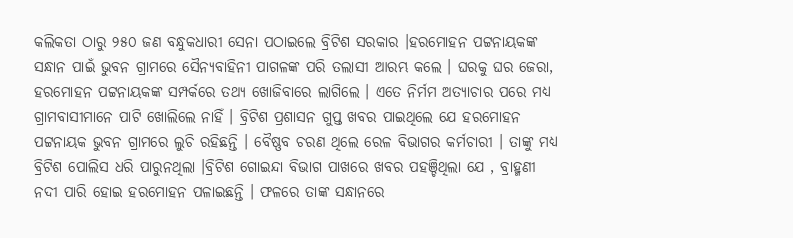କଲିକତା ଠାରୁ ୨୫୦ ଜଣ ବନ୍ଧୁକଧାରୀ ସେନା ପଠାଇଲେ ବ୍ରିଟିଶ ସରକାର ।ହରମୋହନ ପଟ୍ଟନାୟକଙ୍କ ସନ୍ଧାନ ପାଇଁ ଭୁବନ ଗ୍ରାମରେ ସୈନ୍ୟବାହିନୀ ପାଗଳଙ୍କ ପରି ତଲାସୀ ଆରମ୍ଭ କଲେ । ଘରକୁ ଘର ଜେରା, ହରମୋହନ ପଟ୍ଟନାୟକଙ୍କ ସମ୍ପର୍କରେ ତଥ୍ୟ ଖୋଜିବାରେ ଲାଗିଲେ । ଏତେ ନିର୍ମମ ଅତ୍ୟାଚାର ପରେ ମଧ୍ୟ ଗ୍ରାମବାସୀମାନେ ପାଟି ଖୋଲିଲେ ନାହିଁ । ବ୍ରିଟିଶ ପ୍ରଶାସନ ଗୁପ୍ତ ଖବର ପାଇଥିଲେ ଯେ ହରମୋହନ ପଟ୍ଟନାୟକ ଭୁବନ ଗ୍ରାମରେ ଲୁଚି ରହିଛନ୍ତି । ବୈଷ୍ଣବ ଚରଣ ଥିଲେ ରେଳ ବିଭାଗର କର୍ମଚାରୀ । ତାଙ୍କୁ ମଧ୍ୟ ବ୍ରିଟିଶ ପୋଲିସ ଧରି ପାରୁନଥିଲା ।ବ୍ରିଟିଶ ଗୋଇନ୍ଦା ବିଭାଗ ପାଖରେ ଖବର ପହଞ୍ଚିଥିଲା ଯେ , ବ୍ରାହ୍ମଣୀ ନଦୀ ପାରି ହୋଇ ହରମୋହନ ପଳାଇଛନ୍ତି । ଫଳରେ ତାଙ୍କ ସନ୍ଧାନରେ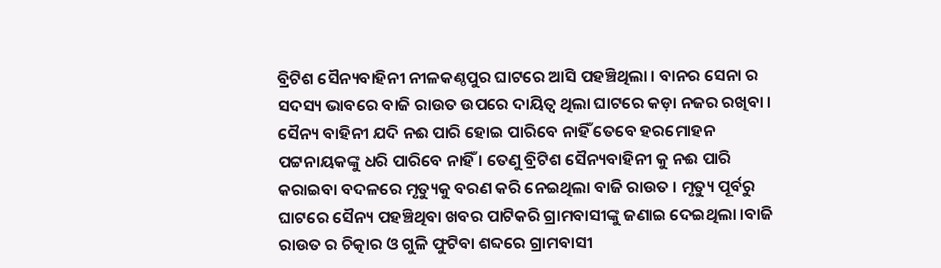ବ୍ରିଟିଶ ସୈନ୍ୟବାହିନୀ ନୀଳକଣ୍ଠପୁର ଘାଟରେ ଆସି ପହଞ୍ଚିଥିଲା । ବାନର ସେନା ର ସଦସ୍ୟ ଭାବରେ ବାଜି ରାଉତ ଉପରେ ଦାୟିତ୍ଵ ଥିଲା ଘାଟରେ କଡ଼ା ନଜର ରଖିବା ।‌ ସୈନ୍ୟ ବାହିନୀ ଯଦି ନଈ ପାରି ହୋଇ ପାରିବେ ନାହିଁ ତେବେ ହରମୋହନ ପଟ୍ଟନାୟକଙ୍କୁ ଧରି ପାରିବେ ନାହିଁ । ତେଣୁ ବ୍ରିଟିଶ ସୈନ୍ୟବାହିନୀ କୁ ନଈ ପାରି କରାଇବା ବଦଳରେ ମୃତ୍ୟୁକୁ ବରଣ କରି ନେଇଥିଲା ବାଜି ରାଉତ । ମୃତ୍ୟୁ ପୂର୍ବରୁ ଘାଟରେ ସୈନ୍ୟ ପହଞ୍ଚିଥିବା ଖବର ପାଟିକରି ଗ୍ରାମବାସୀଙ୍କୁ ଜଣାଇ ଦେଇଥିଲା ।ବାଜି ରାଉତ ର ଚିତ୍କାର ଓ ଗୁଳି ଫୁଟିବା ଶବ୍ଦରେ ଗ୍ରାମବାସୀ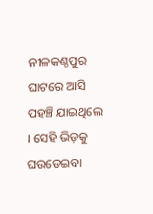ନୀଳକଣ୍ଠପୁର ଘାଟରେ ଆସି ପହଞ୍ଚି ଯାଇଥିଲେ । ସେହି ଭିଡ଼କୁ ଘଉଡେଇବା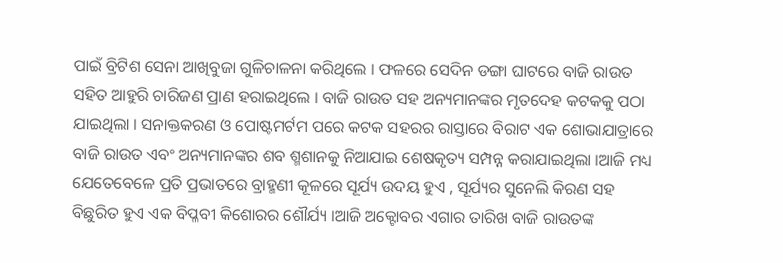ପାଇଁ ବ୍ରିଟିଶ ସେନା ଆଖିବୁଜା ଗୁଳିଚାଳନା କରିଥିଲେ । ଫଳରେ ସେଦିନ ଡଙ୍ଗା ଘାଟରେ ବାଜି ରାଉତ ସହିତ ଆହୁରି ଚାରିଜଣ ପ୍ରାଣ ହରାଇଥିଲେ । ବାଜି ରାଉତ ସହ ଅନ୍ୟମାନଙ୍କର ମୃତଦେହ କଟକକୁ ପଠା ଯାଇଥିଲା । ସନାକ୍ତକରଣ ଓ ପୋଷ୍ଟମର୍ଟମ ପରେ କଟକ ସହରର ରାସ୍ତାରେ ବିରାଟ ଏକ ଶୋଭାଯାତ୍ରାରେ ବାଜି ରାଉତ ଏବଂ ଅନ୍ୟମାନଙ୍କର ଶବ ଶ୍ମଶାନକୁ ନିଆଯାଇ ଶେଷକୃତ୍ୟ ସମ୍ପନ୍ନ କରାଯାଇଥିଲା ।ଆଜି ମଧ୍ୟ ଯେତେବେଳେ ପ୍ରତି ପ୍ରଭାତରେ ବ୍ରାହ୍ମଣୀ କୂଳରେ ସୂର୍ଯ୍ୟ ଉଦୟ ହୁଏ , ସୂର୍ଯ୍ୟର ସୁନେଲି କିରଣ ସହ ବିଛୁରିତ ହୁଏ ଏକ ବିପ୍ଳବୀ କିଶୋରର ଶୌର୍ଯ୍ୟ ।ଆଜି ଅକ୍ଟୋବର ଏଗାର ତାରିଖ ବାଜି ରାଉତଙ୍କ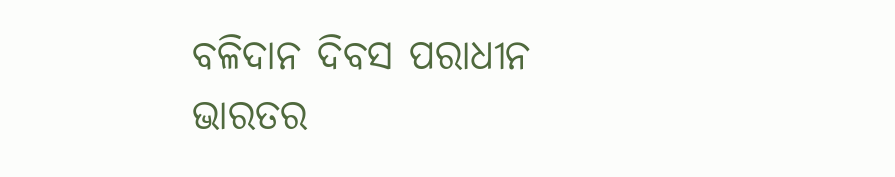ବଳିଦାନ ଦିବସ ପରାଧୀନ ଭାରତର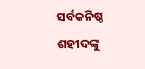ସର୍ବକନିଷ୍ଠ ଶହୀଦଙ୍କୁ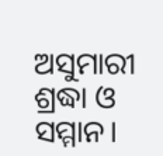ଅସୁମାରୀ ଶ୍ରଦ୍ଧା ଓ ସମ୍ମାନ।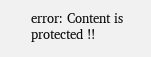error: Content is protected !!